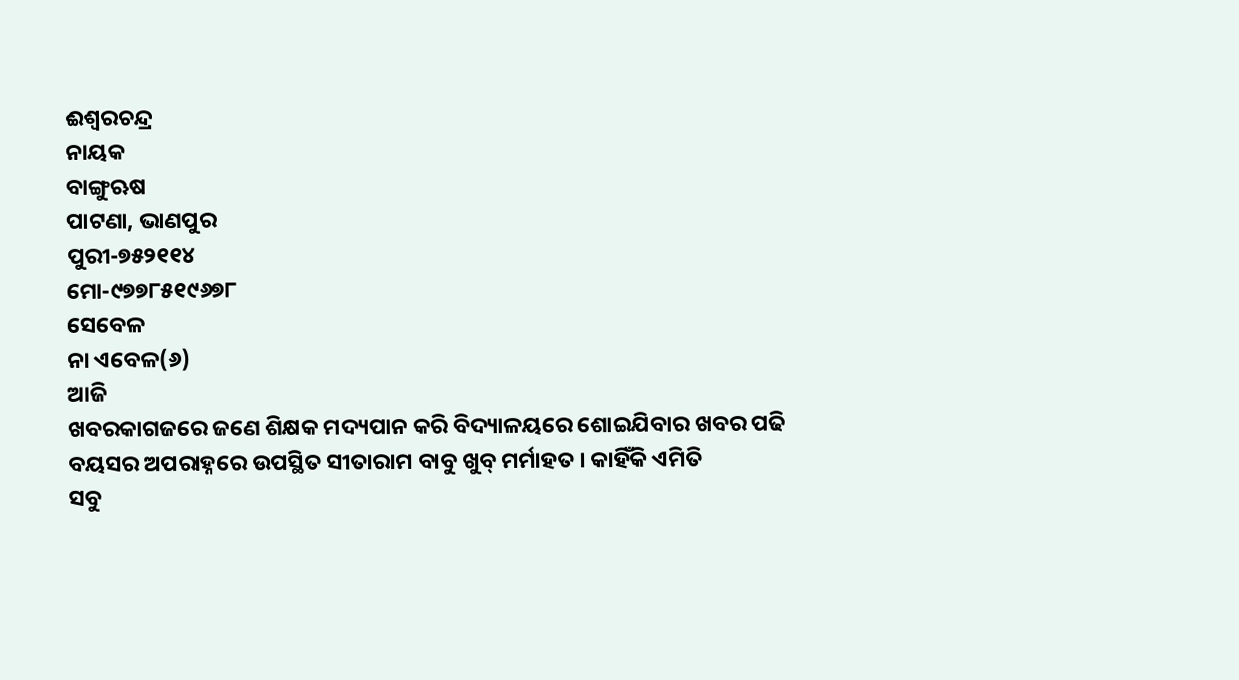ଈଶ୍ୱରଚନ୍ଦ୍ର
ନାୟକ
ବାଙ୍ଗୁଋଷ
ପାଟଣା, ଭାଣପୁର
ପୁରୀ-୭୫୨୧୧୪
ମୋ-୯୭୭୮୫୧୯୬୭୮
ସେବେଳ
ନା ଏବେଳ(୬)
ଆଜି
ଖବରକାଗଜରେ ଜଣେ ଶିକ୍ଷକ ମଦ୍ୟପାନ କରି ବିଦ୍ୟାଳୟରେ ଶୋଇଯିବାର ଖବର ପଢି ବୟସର ଅପରାହ୍ନରେ ଉପସ୍ଥିତ ସୀତାରାମ ବାବୁ ଖୁବ୍ ମର୍ମାହତ । କାହିଁକି ଏମିତି
ସବୁ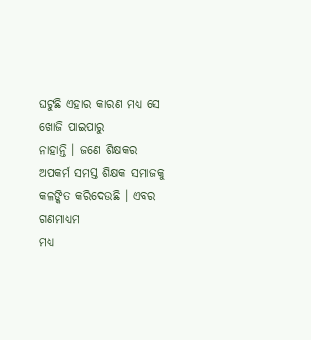ଘଟୁଛି ଏହାର କାରଣ ମଧ୍ୟ ସେ ଖୋଜି ପାଇପାରୁ
ନାହାନ୍ତି । ଜଣେ ଶିକ୍ଷକର
ଅପକର୍ମ ସମସ୍ତ ଶିକ୍ଷକ ସମାଜକୁ କଳଙ୍କିତ କରିଦେଉଛି । ଏବର ଗଣମାଧ୍ୟମ
ମଧ୍ୟ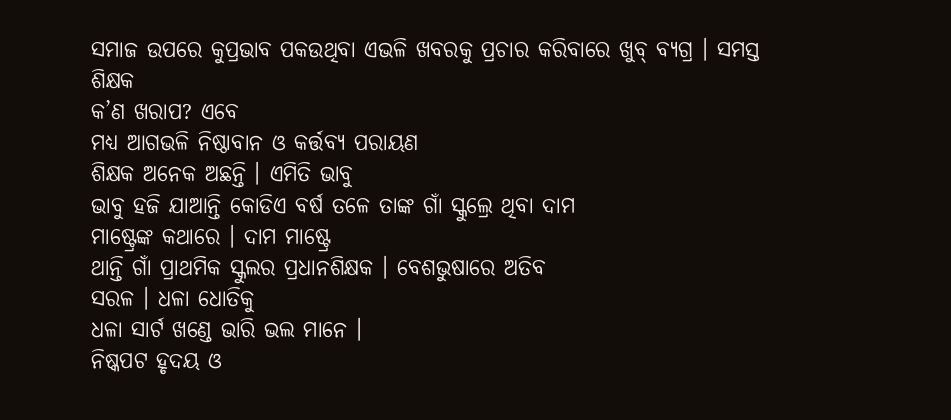ସମାଜ ଉପରେ କୁପ୍ରଭାବ ପକଉଥିବା ଏଭଳି ଖବରକୁ ପ୍ରଚାର କରିବାରେ ଖୁବ୍ ବ୍ୟଗ୍ର । ସମସ୍ତ ଶିକ୍ଷକ
କ’ଣ ଖରାପ? ଏବେ
ମଧ୍ୟ ଆଗଭଳି ନିଷ୍ଠାବାନ ଓ କର୍ତ୍ତବ୍ୟ ପରାୟଣ
ଶିକ୍ଷକ ଅନେକ ଅଛନ୍ତି । ଏମିତି ଭାବୁ
ଭାବୁ ହଜି ଯାଆନ୍ତି କୋଡିଏ ବର୍ଷ ତଳେ ତାଙ୍କ ଗାଁ ସ୍କୁଲ୍ରେ ଥିବା ଦାମ
ମାଷ୍ଟ୍ରେଙ୍କ କଥାରେ । ଦାମ ମାଷ୍ଟ୍ରେ
ଥାନ୍ତି ଗାଁ ପ୍ରାଥମିକ ସ୍କୁଲର ପ୍ରଧାନଶିକ୍ଷକ । ବେଶଭୁଷାରେ ଅତିବ
ସରଳ । ଧଳା ଧୋତିକୁ
ଧଳା ସାର୍ଟ ଖଣ୍ଡେ ଭାରି ଭଲ ମାନେ ।
ନିଷ୍କପଟ ହୃଦୟ ଓ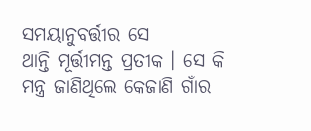ସମୟାନୁବର୍ତ୍ତୀର ସେ
ଥାନ୍ତି ମୂର୍ତ୍ତୀମନ୍ତ ପ୍ରତୀକ । ସେ କି
ମନ୍ତ୍ର ଜାଣିଥିଲେ କେଜାଣି ଗାଁର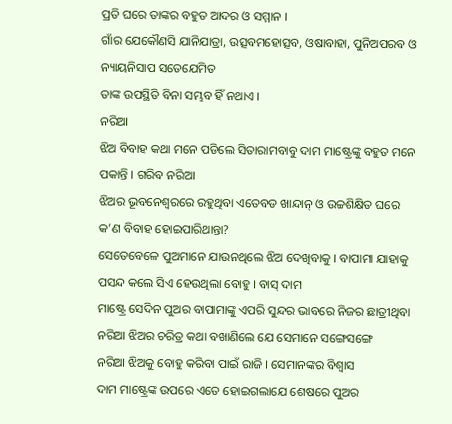ପ୍ରତି ଘରେ ତାଙ୍କର ବହୁତ ଆଦର ଓ ସମ୍ମାନ ।
ଗାଁର ଯେକୌଣସି ଯାନିଯାତ୍ରା, ଉତ୍ସବମହୋତ୍ସବ, ଓଷାବାହା, ପୁନିଅପରବ ଓ ନ୍ୟାୟନିସାପ ସତେଯେମିତ
ତାଙ୍କ ଉପସ୍ଥିତି ବିନା ସମ୍ଭବ ହିଁ ନଥାଏ ।
ନରିଆ
ଝିଅ ବିବାହ କଥା ମନେ ପଡିଲେ ସିତାରାମବାବୁ ଦାମ ମାଷ୍ଟ୍ରେଙ୍କୁ ବହୁତ ମନେ ପକାନ୍ତି । ଗରିବ ନରିଆ
ଝିଅର ଭୂବନେଶ୍ୱରରେ ରହୁଥିବା ଏତେବଡ ଖାନ୍ଦାନ୍ ଓ ଉଚ୍ଚଶିକ୍ଷିତ ଘରେ
କ’ଣ ବିବାହ ହୋଇପାରିଥାନ୍ତା?
ସେତେବେଳେ ପୁଅମାନେ ଯାଉନଥିଲେ ଝିଅ ଦେଖିବାକୁ । ବାପାମା ଯାହାକୁ
ପସନ୍ଦ କଲେ ସିଏ ହେଉଥିଲା ବୋହୁ । ବାସ୍ ଦାମ
ମାଷ୍ଟ୍ରେ ସେଦିନ ପୁଅର ବାପାମାଙ୍କୁ ଏପରି ସୁନ୍ଦର ଭାବରେ ନିଜର ଛାତ୍ରୀଥିବା ନରିଆ ଝିଅର ଚରିତ୍ର କଥା ବଖାଣିଲେ ଯେ ସେମାନେ ସଙ୍ଗେସଙ୍ଗେ
ନରିଆ ଝିଅକୁ ବୋହୁ କରିବା ପାଇଁ ରାଜି । ସେମାନଙ୍କର ବିଶ୍ୱାସ
ଦାମ ମାଷ୍ଟ୍ରେଙ୍କ ଉପରେ ଏତେ ହୋଇଗଲାଯେ ଶେଷରେ ପୁଅର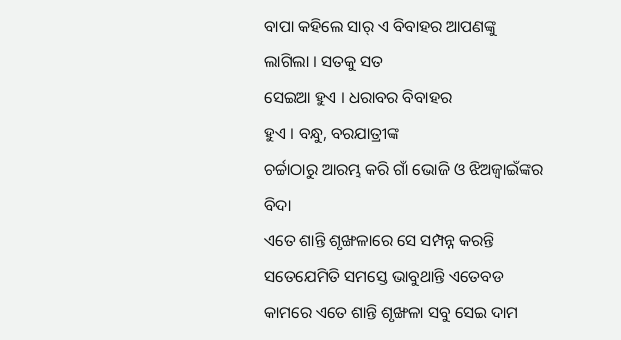ବାପା କହିଲେ ସାର୍ ଏ ବିବାହର ଆପଣଙ୍କୁ
ଲାଗିଲା । ସତକୁ ସତ
ସେଇଆ ହୁଏ । ଧରାବର ବିବାହର
ହୁଏ । ବନ୍ଧୁ, ବରଯାତ୍ରୀଙ୍କ
ଚର୍ଚ୍ଚାଠାରୁ ଆରମ୍ଭ କରି ଗାଁ ଭୋଜି ଓ ଝିଅଜ୍ୱାଇଁଙ୍କର ବିଦା
ଏତେ ଶାନ୍ତି ଶୃଙ୍ଖଳାରେ ସେ ସମ୍ପନ୍ନ କରନ୍ତି
ସତେଯେମିତି ସମସ୍ତେ ଭାବୁଥାନ୍ତି ଏତେବଡ କାମରେ ଏତେ ଶାନ୍ତି ଶୃଙ୍ଖଳା ସବୁ ସେଇ ଦାମ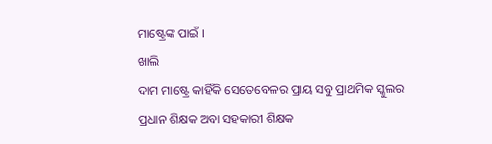ମାଷ୍ଟ୍ରେଙ୍କ ପାଇଁ ।
ଖାଲି
ଦାମ ମାଷ୍ଟ୍ରେ କାହିଁକି ସେତେବେଳର ପ୍ରାୟ ସବୁ ପ୍ରାଥମିକ ସ୍କୁଲର ପ୍ରଧାନ ଶିକ୍ଷକ ଅବା ସହକାରୀ ଶିକ୍ଷକ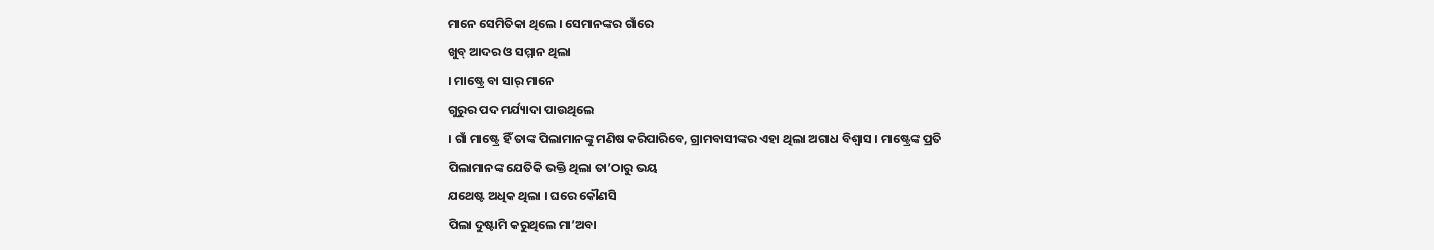ମାନେ ସେମିତିକା ଥିଲେ । ସେମାନଙ୍କର ଗାଁରେ
ଖୁବ୍ ଆଦର ଓ ସମ୍ମାନ ଥିଲା
। ମାଷ୍ଟ୍ରେ ବା ସାର୍ ମାନେ
ଗୁରୁର ପଦ ମର୍ଯ୍ୟାଦା ପାଉଥିଲେ
। ଗାଁ ମାଷ୍ଟ୍ରେ ହିଁ ତାଙ୍କ ପିଲାମାନଙ୍କୁ ମଣିଷ କରିପାରିବେ, ଗ୍ରାମବାସୀଙ୍କର ଏହା ଥିଲା ଅଗାଧ ବିଶ୍ୱାସ । ମାଷ୍ଟ୍ରେଙ୍କ ପ୍ରତି
ପିଲାମାନଙ୍କ ଯେତିକି ଭକ୍ତି ଥିଲା ତା’ଠାରୁ ଭୟ
ଯଥେଷ୍ଟ ଅଧିକ ଥିଲା । ଘରେ କୌଣସି
ପିଲା ଦୁଷ୍ଟାମି କରୁଥିଲେ ମା’ଅବା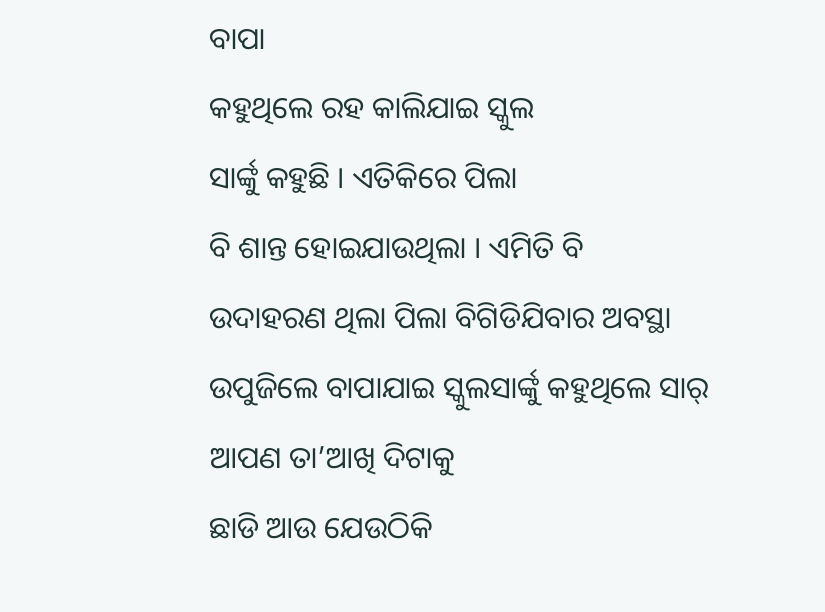ବାପା
କହୁଥିଲେ ରହ କାଲିଯାଇ ସ୍କୁଲ
ସାର୍ଙ୍କୁ କହୁଛି । ଏତିକିରେ ପିଲା
ବି ଶାନ୍ତ ହୋଇଯାଉଥିଲା । ଏମିତି ବି
ଉଦାହରଣ ଥିଲା ପିଲା ବିଗିଡିଯିବାର ଅବସ୍ଥା ଉପୁଜିଲେ ବାପାଯାଇ ସ୍କୁଲସାର୍ଙ୍କୁ କହୁଥିଲେ ସାର୍ ଆପଣ ତା’ଆଖି ଦିଟାକୁ
ଛାଡି ଆଉ ଯେଉଠିକି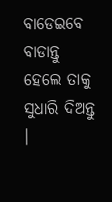ବାଡେଇବେ
ବାଡାନ୍ତୁ ହେଲେ ତାକୁ ସୁଧାରି ଦିଅନ୍ତୁ ।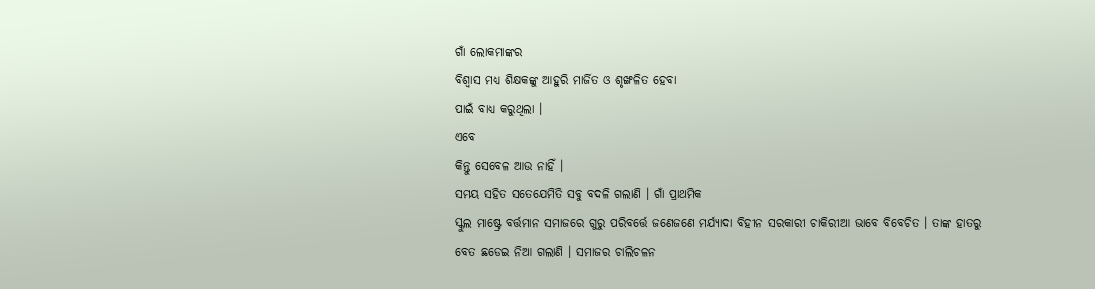ଗାଁ ଲୋକମାଙ୍କର
ବିଶ୍ୱାସ ମଧ୍ୟ ଶିକ୍ଷକଙ୍କୁ ଆହୁରି ମାର୍ଜିତ ଓ ଶୃଙ୍ଖଳିତ ହେବା
ପାଇଁ ବାଧ୍ୟ କରୁଥିଲା ।
ଏବେ
କିନ୍ତୁ ସେବେଳ ଆଉ ନାହିଁ ।
ସମୟ ସହିତ ସତେଯେମିତି ସବୁ ବଦଳି ଗଲାଣି । ଗାଁ ପ୍ରାଥମିକ
ସ୍କୁଲ ମାଷ୍ଟ୍ରେ ବର୍ତ୍ତମାନ ସମାଜରେ ଗୁରୁ ପରିବର୍ତ୍ତେ ଜଣେଜଣେ ମର୍ଯ୍ୟାଦା ବିହୀନ ସରକାରୀ ଚାକିରୀଆ ଭାବେ ବିବେଚିତ । ତାଙ୍କ ହାତରୁ
ବେତ ଛଡେଇ ନିଆ ଗଲାଣି । ସମାଜର ଚାଲିଚଳନ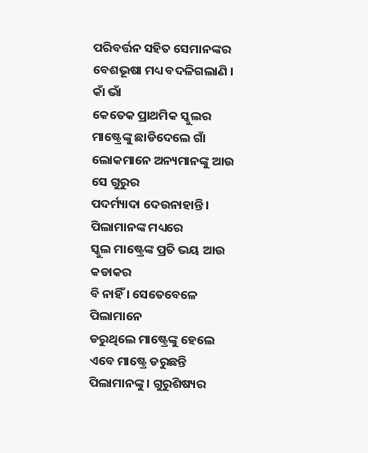ପରିବର୍ତ୍ତନ ସହିତ ସେମାନଙ୍କର ବେଶଭୂଷା ମଧ୍ୟ ବଦଳିଗଲାଣି । କାଁ ଭାଁ
କେତେକ ପ୍ରାଥମିକ ସ୍କୁଲର ମାଷ୍ଟ୍ରେଙ୍କୁ ଛାଡିଦେଲେ ଗାଁ ଲୋକମାନେ ଅନ୍ୟମାନଙ୍କୁ ଆଉ ସେ ଗୁରୁର
ପଦର୍ମ୍ୟାଦା ଦେଉନାହାନ୍ତି । ପିଲାମାନଙ୍କ ମଧ୍ୟରେ
ସ୍କୁଲ ମାଷ୍ଟ୍ରେଙ୍କ ପ୍ରତି ଭୟ ଆଉ କଡାକର
ବି ନାହିଁ । ସେତେବେଳେ ପିଲାମାନେ
ଡରୁଥିଲେ ମାଷ୍ଟ୍ରେଙ୍କୁ ହେଲେ ଏବେ ମାଷ୍ଟ୍ରେ ଡରୁଛନ୍ତି ପିଲାମାନଙ୍କୁ । ଗୁରୁଶିଷ୍ୟର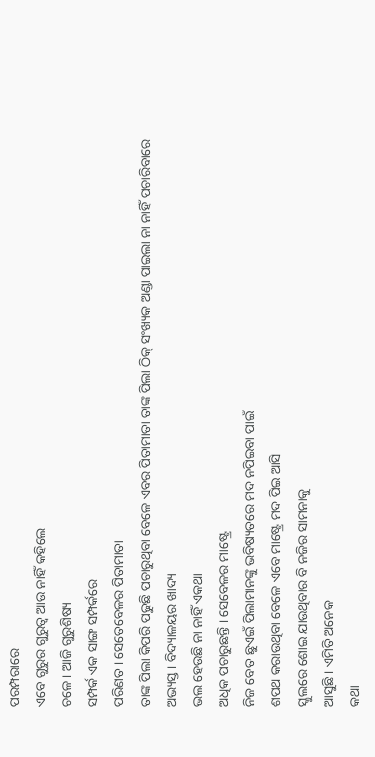ପରମ୍ପରାରେ
ଏବେ ଗୁରୁର ଗୁରୁତ୍ୱ ଆଉ ନାହିଁ କହିଲେ
ଚଳେ । ଆଜି ଗୁରୁଶିଷ୍ୟ
ସମ୍ପର୍କ ଏକ ସାଙ୍ଗ ସମ୍ପର୍କରେ
ପରିଣତ । ସେତେବେଳର ପିତାମାତା
ତାଙ୍କ ପିଲା କିପରି ପଢୁଛି ପଚାରୁଥିବା ବେଳେ ଏବର ପିତାମାତା ତାଙ୍କ ପିଲା ଠିକ୍ ସଂଖ୍ୟକ ଅଣ୍ଡା ପାଇଲା ନା ନାହିଁ ପଚାରିବାରେ
ଅଭ୍ୟସ୍ତ । ବିଦ୍ୟାଳୟର ଖାଦ୍ୟ
ଭଲ ହେଉଛି ନା ନାହିଁ ଏକଥା
ଅଧିକ ପଚାରୁଛନ୍ତି । ସେବେଳର ମାଷ୍ଟ୍ରେ
ନିଜ ବେତ ଛୁଏଇଁ ପିଲାମାନଙ୍କୁ ଭବିଷ୍ୟତରେ ମଦ ନପିଇବା ପାଇଁ
ଶପଥ କରାଉଥିବା ବେଳେ ଏବେ ମାଷ୍ଟ୍ରେ ମଦ ପିଇ ଆସି
ସ୍କୁଲରେ ଶୋଇ ଯାଉଥିବାର ବି ନଜିର ସାମନାକୁ
ଆସୁଛି । ଏମିତି ଅନେକ
କଥା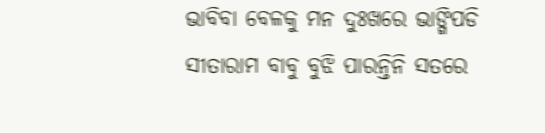ଭାବିବା ବେଳକୁ ମନ ଦୁଃଖରେ ଭାଙ୍ଗିପଡି
ସୀତାରାମ ବାବୁ ବୁଝି ପାରନ୍ତିନି ସତରେ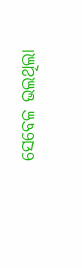ସେବେଳ ଭଲଥିଲା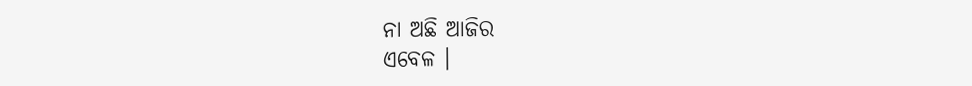ନା ଅଛି ଆଜିର
ଏବେଳ ।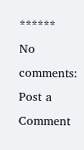******
No comments:
Post a Comment